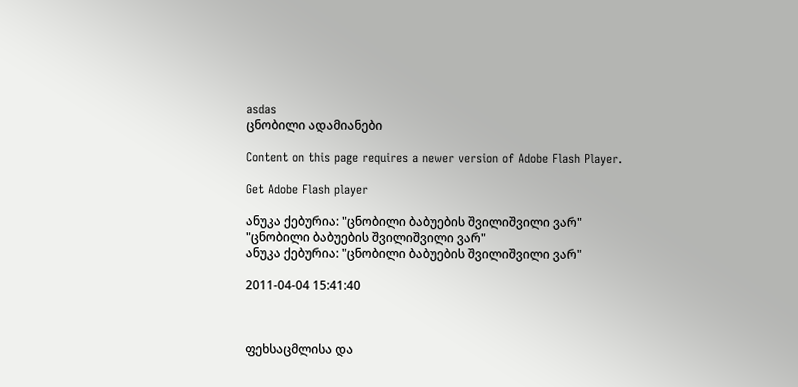asdas
ცნობილი ადამიანები

Content on this page requires a newer version of Adobe Flash Player.

Get Adobe Flash player

ანუკა ქებურია: "ცნობილი ბაბუების შვილიშვილი ვარ"
"ცნობილი ბაბუების შვილიშვილი ვარ"
ანუკა ქებურია: "ცნობილი ბაბუების შვილიშვილი ვარ"

2011-04-04 15:41:40



ფეხსაცმლისა და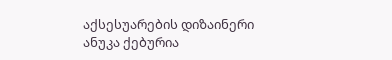აქსესუარების დიზაინერი ანუკა ქებურია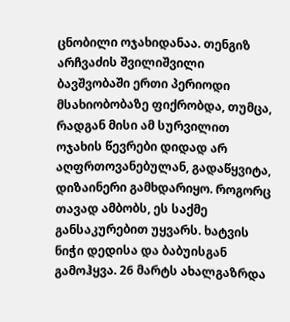ცნობილი ოჯახიდანაა. თენგიზ არჩვაძის შვილიშვილი ბავშვობაში ერთი პერიოდი მსახიობობაზე ფიქრობდა, თუმცა, რადგან მისი ამ სურვილით ოჯახის წევრები დიდად არ აღფრთოვანებულან, გადაწყვიტა, დიზაინერი გამხდარიყო. როგორც თავად ამბობს, ეს საქმე განსაკურებით უყვარს. ხატვის ნიჭი დედისა და ბაბუისგან გამოჰყვა. 26 მარტს ახალგაზრდა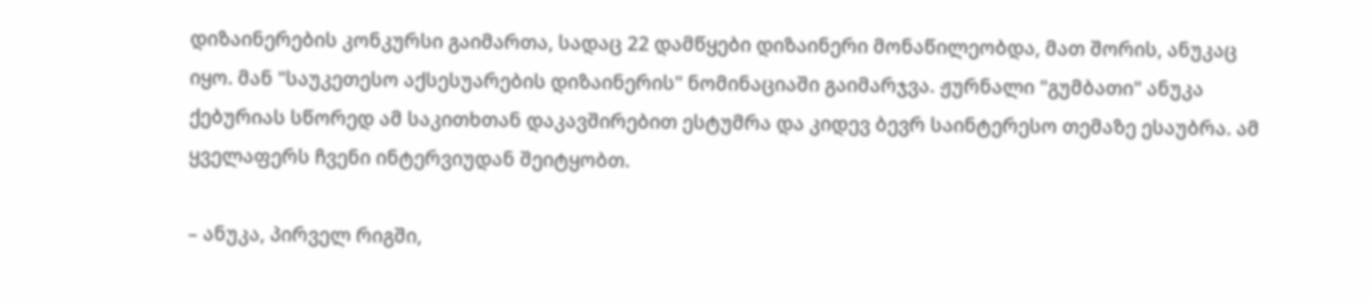დიზაინერების კონკურსი გაიმართა, სადაც 22 დამწყები დიზაინერი მონაწილეობდა, მათ შორის, ანუკაც იყო. მან "საუკეთესო აქსესუარების დიზაინერის" ნომინაციაში გაიმარჯვა. ჟურნალი "გუმბათი" ანუკა ქებურიას სწორედ ამ საკითხთან დაკავშირებით ესტუმრა და კიდევ ბევრ საინტერესო თემაზე ესაუბრა. ამ ყველაფერს ჩვენი ინტერვიუდან შეიტყობთ.

– ანუკა, პირველ რიგში,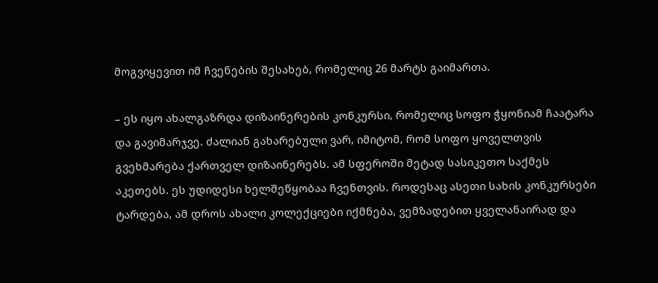მოგვიყევით იმ ჩვენების შესახებ, რომელიც 26 მარტს გაიმართა.

– ეს იყო ახალგაზრდა დიზაინერების კონკურსი, რომელიც სოფო ჭყონიამ ჩაატარა და გავიმარჯვე. ძალიან გახარებული ვარ, იმიტომ, რომ სოფო ყოველთვის გვეხმარება ქართველ დიზაინერებს. ამ სფეროში მეტად სასიკეთო საქმეს აკეთებს. ეს უდიდესი ხელშეწყობაა ჩვენთვის. როდესაც ასეთი სახის კონკურსები ტარდება, ამ დროს ახალი კოლექციები იქმნება, ვემზადებით ყველანაირად და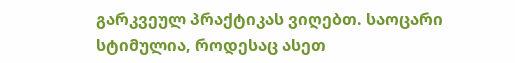გარკვეულ პრაქტიკას ვიღებთ. საოცარი სტიმულია, როდესაც ასეთ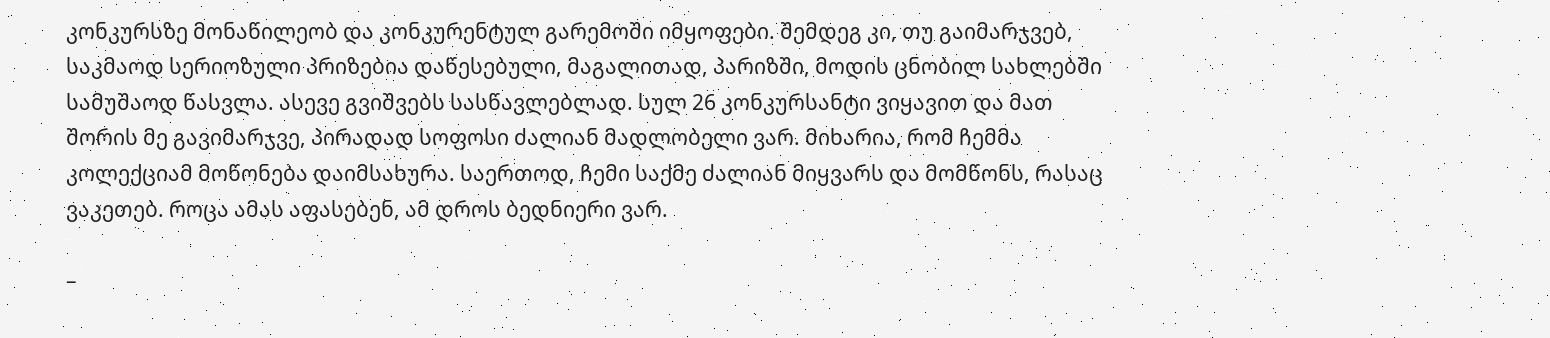კონკურსზე მონაწილეობ და კონკურენტულ გარემოში იმყოფები. შემდეგ კი, თუ გაიმარჯვებ, საკმაოდ სერიოზული პრიზებია დაწესებული, მაგალითად, პარიზში, მოდის ცნობილ სახლებში სამუშაოდ წასვლა. ასევე გვიშვებს სასწავლებლად. სულ 26 კონკურსანტი ვიყავით და მათ შორის მე გავიმარჯვე, პირადად სოფოსი ძალიან მადლობელი ვარ. მიხარია, რომ ჩემმა კოლექციამ მოწონება დაიმსახურა. საერთოდ, ჩემი საქმე ძალიან მიყვარს და მომწონს, რასაც ვაკეთებ. როცა ამას აფასებენ, ამ დროს ბედნიერი ვარ.

–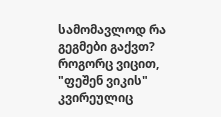სამომავლოდ რა გეგმები გაქვთ? როგორც ვიცით, "ფეშენ ვიკის" კვირეულიც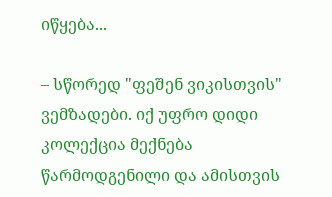იწყება...

– სწორედ "ფეშენ ვიკისთვის" ვემზადები. იქ უფრო დიდი კოლექცია მექნება წარმოდგენილი და ამისთვის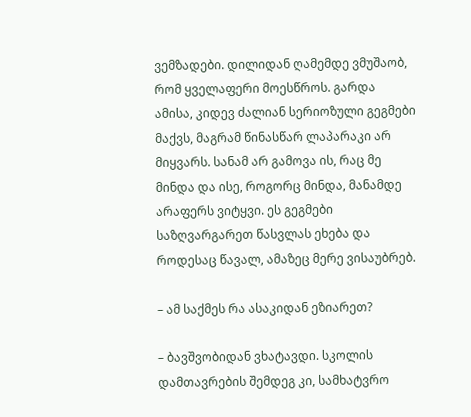ვემზადები. დილიდან ღამემდე ვმუშაობ, რომ ყველაფერი მოესწროს. გარდა ამისა, კიდევ ძალიან სერიოზული გეგმები მაქვს, მაგრამ წინასწარ ლაპარაკი არ მიყვარს. სანამ არ გამოვა ის, რაც მე მინდა და ისე, როგორც მინდა, მანამდე არაფერს ვიტყვი. ეს გეგმები საზღვარგარეთ წასვლას ეხება და როდესაც წავალ, ამაზეც მერე ვისაუბრებ.

– ამ საქმეს რა ასაკიდან ეზიარეთ?

– ბავშვობიდან ვხატავდი. სკოლის დამთავრების შემდეგ კი, სამხატვრო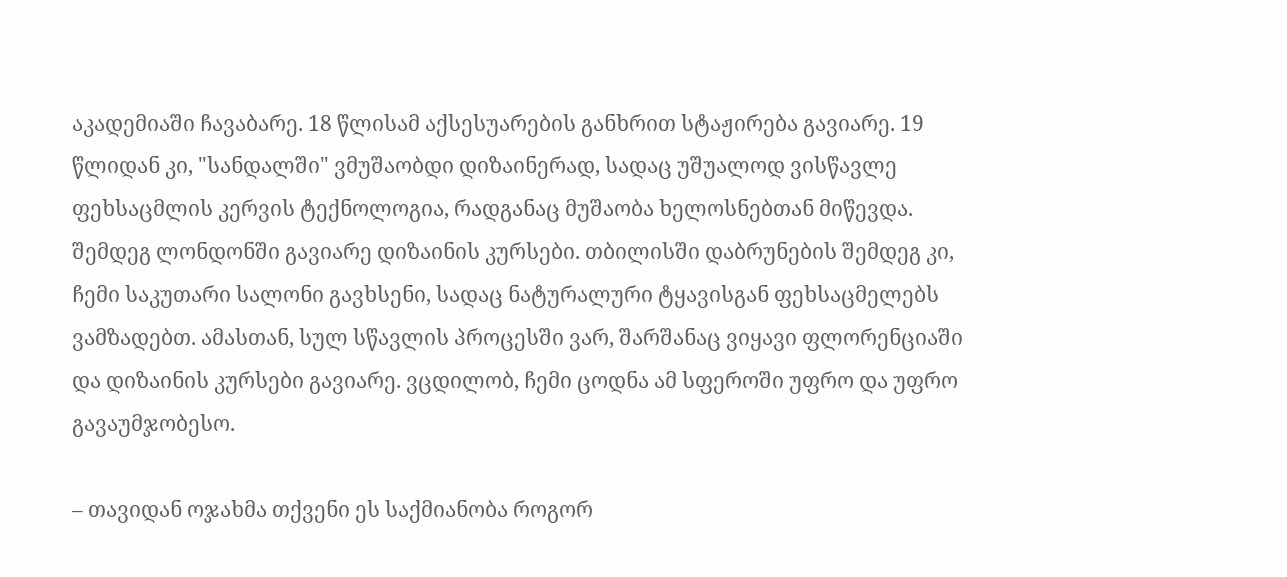აკადემიაში ჩავაბარე. 18 წლისამ აქსესუარების განხრით სტაჟირება გავიარე. 19 წლიდან კი, "სანდალში" ვმუშაობდი დიზაინერად, სადაც უშუალოდ ვისწავლე ფეხსაცმლის კერვის ტექნოლოგია, რადგანაც მუშაობა ხელოსნებთან მიწევდა. შემდეგ ლონდონში გავიარე დიზაინის კურსები. თბილისში დაბრუნების შემდეგ კი, ჩემი საკუთარი სალონი გავხსენი, სადაც ნატურალური ტყავისგან ფეხსაცმელებს ვამზადებთ. ამასთან, სულ სწავლის პროცესში ვარ, შარშანაც ვიყავი ფლორენციაში და დიზაინის კურსები გავიარე. ვცდილობ, ჩემი ცოდნა ამ სფეროში უფრო და უფრო გავაუმჯობესო.

– თავიდან ოჯახმა თქვენი ეს საქმიანობა როგორ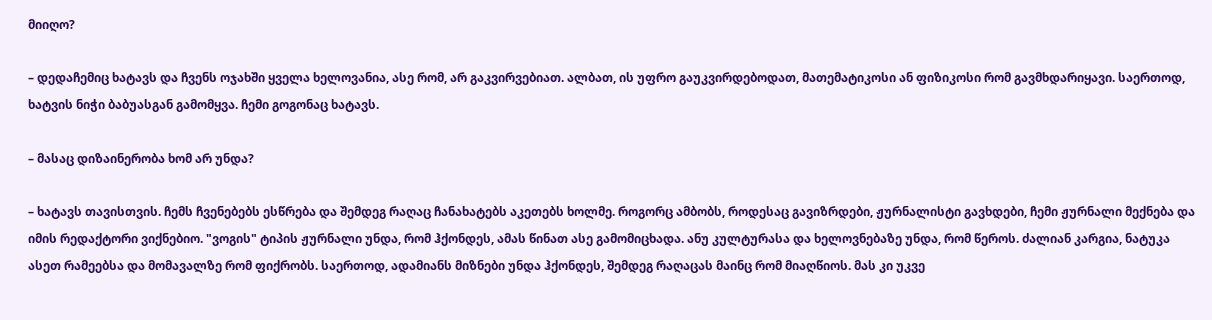მიიღო?

– დედაჩემიც ხატავს და ჩვენს ოჯახში ყველა ხელოვანია, ასე რომ, არ გაკვირვებიათ. ალბათ, ის უფრო გაუკვირდებოდათ, მათემატიკოსი ან ფიზიკოსი რომ გავმხდარიყავი. საერთოდ, ხატვის ნიჭი ბაბუასგან გამომყვა. ჩემი გოგონაც ხატავს.

– მასაც დიზაინერობა ხომ არ უნდა?

– ხატავს თავისთვის. ჩემს ჩვენებებს ესწრება და შემდეგ რაღაც ჩანახატებს აკეთებს ხოლმე. როგორც ამბობს, როდესაც გავიზრდები, ჟურნალისტი გავხდები, ჩემი ჟურნალი მექნება და იმის რედაქტორი ვიქნებიო. "ვოგის" ტიპის ჟურნალი უნდა, რომ ჰქონდეს, ამას წინათ ასე გამომიცხადა. ანუ კულტურასა და ხელოვნებაზე უნდა, რომ წეროს. ძალიან კარგია, ნატუკა ასეთ რამეებსა და მომავალზე რომ ფიქრობს. საერთოდ, ადამიანს მიზნები უნდა ჰქონდეს, შემდეგ რაღაცას მაინც რომ მიაღწიოს. მას კი უკვე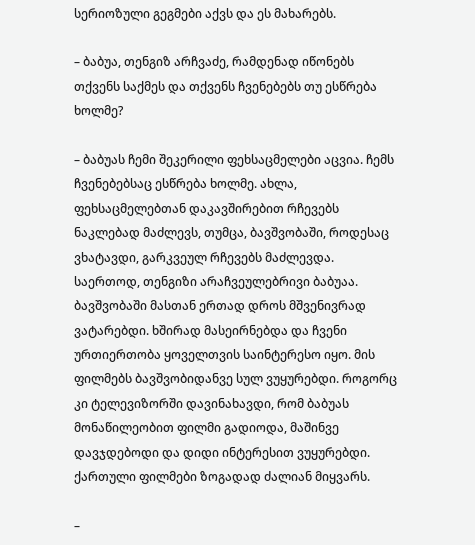სერიოზული გეგმები აქვს და ეს მახარებს.

– ბაბუა, თენგიზ არჩვაძე, რამდენად იწონებს თქვენს საქმეს და თქვენს ჩვენებებს თუ ესწრება ხოლმე?

– ბაბუას ჩემი შეკერილი ფეხსაცმელები აცვია. ჩემს ჩვენებებსაც ესწრება ხოლმე. ახლა, ფეხსაცმელებთან დაკავშირებით რჩევებს ნაკლებად მაძლევს, თუმცა, ბავშვობაში, როდესაც ვხატავდი, გარკვეულ რჩევებს მაძლევდა. საერთოდ, თენგიზი არაჩვეულებრივი ბაბუაა. ბავშვობაში მასთან ერთად დროს მშვენივრად ვატარებდი. ხშირად მასეირნებდა და ჩვენი ურთიერთობა ყოველთვის საინტერესო იყო. მის ფილმებს ბავშვობიდანვე სულ ვუყურებდი. როგორც კი ტელევიზორში დავინახავდი, რომ ბაბუას მონაწილეობით ფილმი გადიოდა, მაშინვე დავჯდებოდი და დიდი ინტერესით ვუყურებდი. ქართული ფილმები ზოგადად ძალიან მიყვარს.

–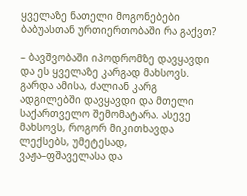ყველაზე ნათელი მოგონებები ბაბუასთან ურთიერთობაში რა გაქვთ?

– ბავშვობაში იპოდრომზე დავყავდი და ეს ყველაზე კარგად მახსოვს. გარდა ამისა, ძალიან კარგ ადგილებში დავყავდი და მთელი საქართველო შემომატარა. ასევე მახსოვს, როგორ მიკითხავდა ლექსებს, უმეტესად, ვაჟა–ფშაველასა და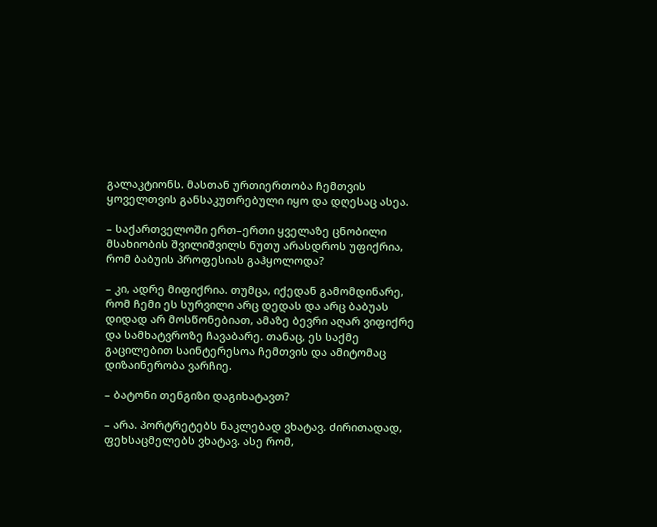გალაკტიონს. მასთან ურთიერთობა ჩემთვის ყოველთვის განსაკუთრებული იყო და დღესაც ასეა.

– საქართველოში ერთ–ერთი ყველაზე ცნობილი მსახიობის შვილიშვილს ნუთუ არასდროს უფიქრია, რომ ბაბუის პროფესიას გაჰყოლოდა?

– კი, ადრე მიფიქრია. თუმცა, იქედან გამომდინარე, რომ ჩემი ეს სურვილი არც დედას და არც ბაბუას დიდად არ მოსწონებიათ, ამაზე ბევრი აღარ ვიფიქრე და სამხატვროზე ჩავაბარე. თანაც, ეს საქმე გაცილებით საინტერესოა ჩემთვის და ამიტომაც დიზაინერობა ვარჩიე.

– ბატონი თენგიზი დაგიხატავთ?

– არა. პორტრეტებს ნაკლებად ვხატავ. ძირითადად, ფეხსაცმელებს ვხატავ. ასე რომ,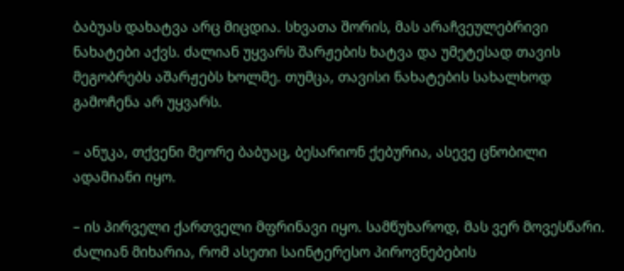ბაბუას დახატვა არც მიცდია. სხვათა შორის, მას არაჩვეულებრივი ნახატები აქვს. ძალიან უყვარს შარჟების ხატვა და უმეტესად თავის მეგობრებს აშარჟებს ხოლმე. თუმცა, თავისი ნახატების სახალხოდ გამოჩენა არ უყვარს.

– ანუკა, თქვენი მეორე ბაბუაც, ბესარიონ ქებურია, ასევე ცნობილი ადამიანი იყო.

– ის პირველი ქართველი მფრინავი იყო. სამწუხაროდ, მას ვერ მოვესწარი. ძალიან მიხარია, რომ ასეთი საინტერესო პიროვნებების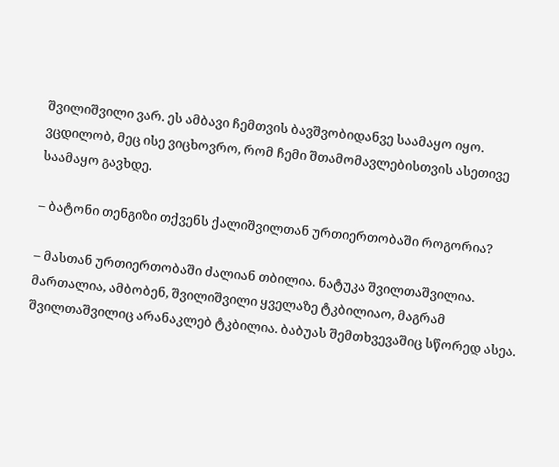შვილიშვილი ვარ. ეს ამბავი ჩემთვის ბავშვობიდანვე საამაყო იყო. ვცდილობ, მეც ისე ვიცხოვრო, რომ ჩემი შთამომავლებისთვის ასეთივე საამაყო გავხდე.

– ბატონი თენგიზი თქვენს ქალიშვილთან ურთიერთობაში როგორია?

– მასთან ურთიერთობაში ძალიან თბილია. ნატუკა შვილთაშვილია. მართალია, ამბობენ, შვილიშვილი ყველაზე ტკბილიაო, მაგრამ შვილთაშვილიც არანაკლებ ტკბილია. ბაბუას შემთხვევაშიც სწორედ ასეა.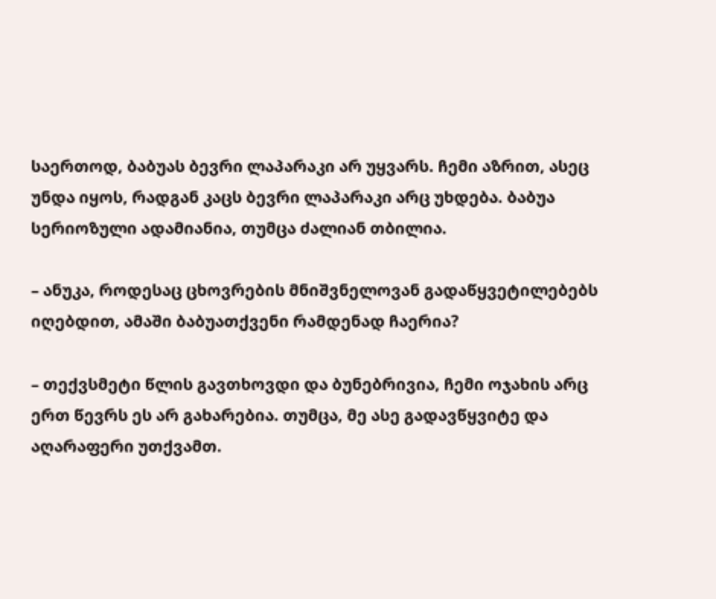საერთოდ, ბაბუას ბევრი ლაპარაკი არ უყვარს. ჩემი აზრით, ასეც უნდა იყოს, რადგან კაცს ბევრი ლაპარაკი არც უხდება. ბაბუა სერიოზული ადამიანია, თუმცა ძალიან თბილია.

– ანუკა, როდესაც ცხოვრების მნიშვნელოვან გადაწყვეტილებებს იღებდით, ამაში ბაბუათქვენი რამდენად ჩაერია?

– თექვსმეტი წლის გავთხოვდი და ბუნებრივია, ჩემი ოჯახის არც ერთ წევრს ეს არ გახარებია. თუმცა, მე ასე გადავწყვიტე და აღარაფერი უთქვამთ.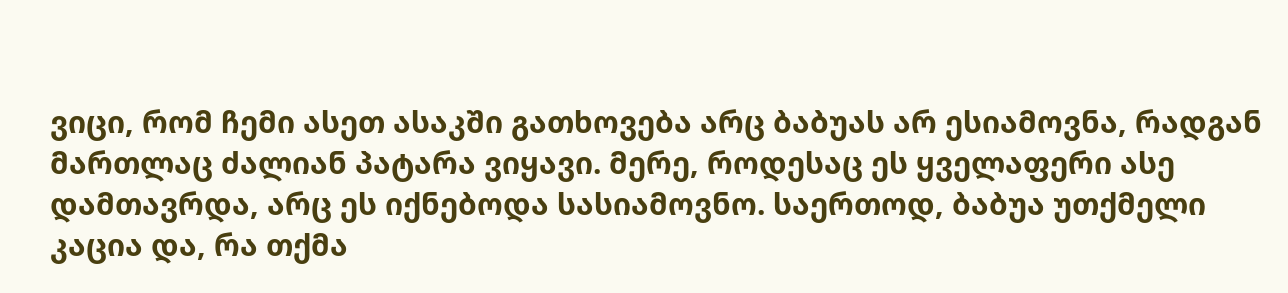ვიცი, რომ ჩემი ასეთ ასაკში გათხოვება არც ბაბუას არ ესიამოვნა, რადგან მართლაც ძალიან პატარა ვიყავი. მერე, როდესაც ეს ყველაფერი ასე დამთავრდა, არც ეს იქნებოდა სასიამოვნო. საერთოდ, ბაბუა უთქმელი კაცია და, რა თქმა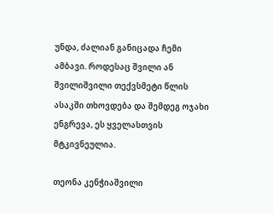უნდა, ძალიან განიცადა ჩემი ამბავი. როდესაც შვილი ან შვილიშვილი თექვსმეტი წლის ასაკში თხოვდება და შემდეგ ოჯახი ენგრევა, ეს ყველასთვის მტკივნეულია.

თეონა კენჭიაშვილი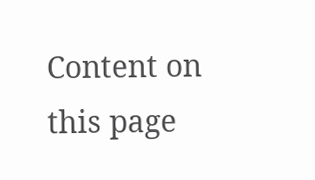Content on this page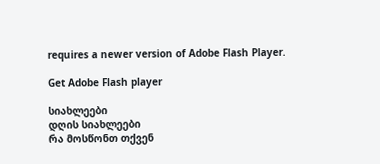requires a newer version of Adobe Flash Player.

Get Adobe Flash player

სიახლეები
დღის სიახლეები
რა მოსწონთ თქვენ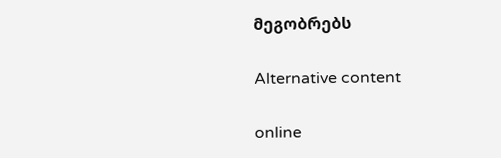მეგობრებს

Alternative content

online